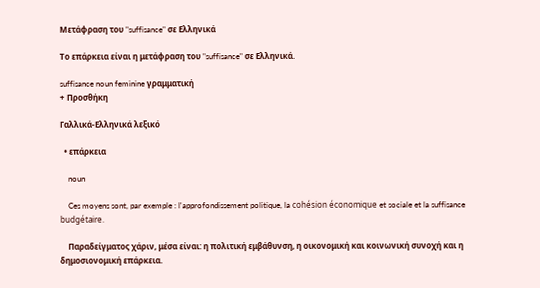Μετάφραση του "suffisance" σε Ελληνικά

Το επάρκεια είναι η μετάφραση του "suffisance" σε Ελληνικά.

suffisance noun feminine γραμματική
+ Προσθήκη

Γαλλικά-Ελληνικά λεξικό

  • επάρκεια

    noun

    Ces moyens sont, par exemple : l'approfondissement politique, la cohésion économique et sociale et la suffisance budgétaire.

    Παραδείγματος χάριν, μέσα είναι: η πολιτική εμβάθυνση, η οικονομική και κοινωνική συνοχή και η δημοσιονομική επάρκεια.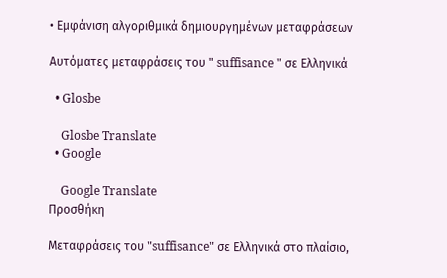• Εμφάνιση αλγοριθμικά δημιουργημένων μεταφράσεων

Αυτόματες μεταφράσεις του " suffisance " σε Ελληνικά

  • Glosbe

    Glosbe Translate
  • Google

    Google Translate
Προσθήκη

Μεταφράσεις του "suffisance" σε Ελληνικά στο πλαίσιο,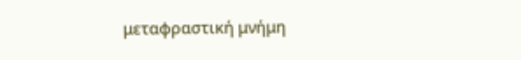μεταφραστική μνήμη